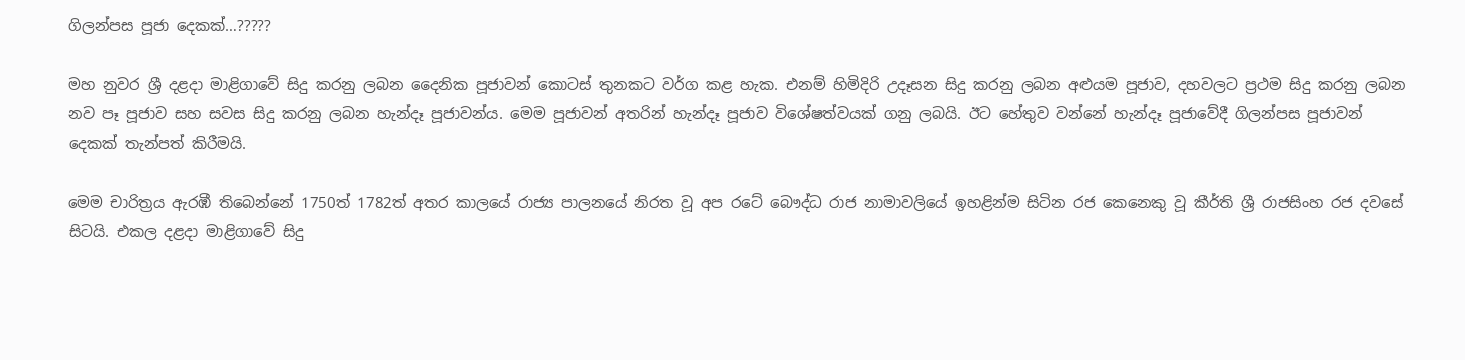ගිලන්පස පූජා දෙකක්…?????

මහ නුවර ශ්‍රී දළදා මාළිගාවේ සිදු කරනු ලබන දෛනික පූජාවන් කොටස් තුනකට වර්ග කළ හැක. එනම් හිමිදිරි උදෑසන සිදු කරනු ලබන අළුයම පූජාව, දහවලට ප්‍රථම සිදු කරනු ලබන නව පෑ පූජාව සහ සවස සිදු කරනු ලබන හැන්දෑ පූජාවන්ය. මෙම පූජාවන් අතරින් හැන්දෑ පූජාව විශේෂත්වයක් ගනු ලබයි. ඊට හේතුව වන්නේ හැන්දෑ පූජාවේදී ගිලන්පස පූජාවන් දෙකක් තැන්පත් කිරීමයි.

මෙම චාරිත්‍රය ඇරඹී තිබෙන්නේ 1750ත් 1782ත් අතර කාලයේ රාජ්‍ය පාලනයේ නිරත වූ අප රටේ බෞද්ධ රාජ නාමාවලියේ ඉහළින්ම සිටින රජ කෙනෙකු වූ කීර්ති ශ්‍රී රාජසිංහ රජ දවසේ සිටයි. එකල දළදා මාළිගාවේ සිදු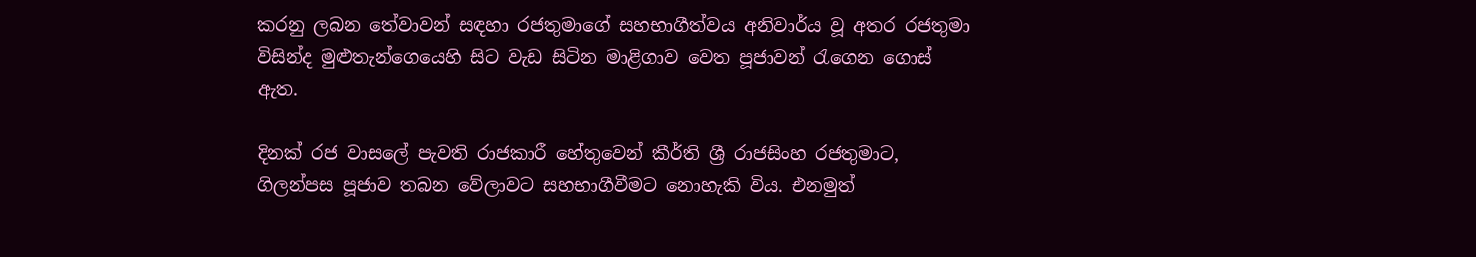කරනු ලබන තේවාවන් සඳහා රජතුමාගේ සහභාගීත්වය අනිවාර්ය වූ අතර රජතුමා විසින්ද මුළුතැන්ගෙයෙහි සිට වැඩ සිටින මාළිගාව වෙත පූජාවන් රැගෙන ගොස් ඇත.

දිනක් රජ වාසලේ පැවති රාජකාරී හේතුවෙන් කීර්ති ශ්‍රී රාජසිංහ රජතුමාට, ගිලන්පස පූජාව තබන වේලාවට සහභාගීවීමට නොහැකි විය. එනමුත්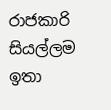රාජකාරි සියල්ලම ඉතා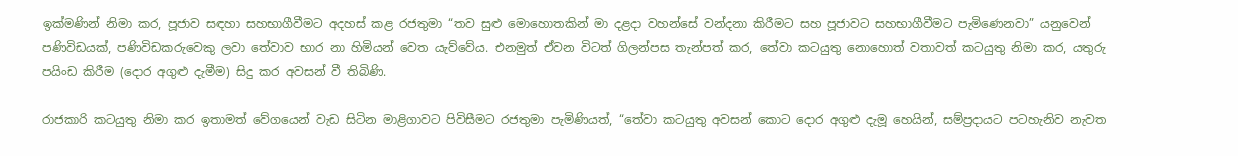ඉක්මණින් නිමා කර, පූජාව සඳහා සහභාගීවීමට අදහස් කළ රජතුමා “තව සුළු මොහොතකින් මා දළදා වහන්සේ වන්දනා කිරීමට සහ පූජාවට සහභාගීවීමට පැමිණෙනවා” යනුවෙන් පණිවිඩයක්, පණිවිඩකරුවෙකු ලවා තේවාව භාර නා හිමියන් වෙත යැව්වේය. එනමුත් ඒවන විටත් ගිලන්පස තැන්පත් කර, තේවා කටයුතු නොහොත් වතාවත් කටයුතු නිමා කර, යතුරු පයිංඩ කිරීම (දොර අගුළු දැමීම) සිදු කර අවසන් වී තිබිණි.

රාජකාරි කටයුතු නිමා කර ඉතාමත් වේගයෙන් වැඩ සිටින මාළිගාවට පිවිසීමට රජතුමා පැමිණියත්, “තේවා කටයුතු අවසන් කොට දොර අගුළු දැමූ හෙයින්, සම්ප්‍රදායට පටහැනිව නැවත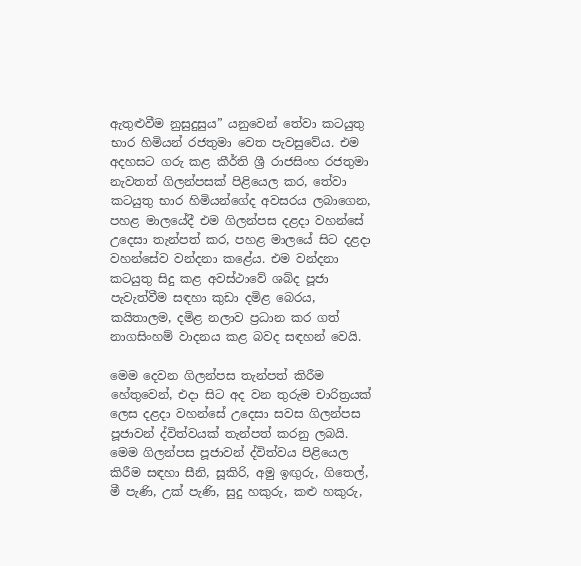ඇතුළුවීම නුසුදුසුය” යනුවෙන් තේවා කටයුතු භාර හිමියන් රජතුමා වෙත පැවසුවේය. එම අදහසට ගරු කළ කීර්ති ශ්‍රී රාජසිංහ රජතුමා නැවතත් ගිලන්පසක් පිළියෙල කර, තේවා කටයුතු භාර හිමියන්ගේද අවසරය ලබාගෙන, පහළ මාලයේදී එම ගිලන්පස දළදා වහන්සේ උදෙසා තැන්පත් කර, පහළ මාලයේ සිට දළදා වහන්සේව වන්දනා කළේය. එම වන්දනා කටයුතු සිදු කළ අවස්ථාවේ ශබ්ද පූජා පැවැත්වීම සඳහා කුඩා දමිළ බෙරය, කයිතාලම, දමිළ නලාව ප්‍රධාන කර ගත් නාගසිංහම් වාදනය කළ බවද සඳහන් වෙයි.

මෙම දෙවන ගිලන්පස තැන්පත් කිරීම හේතුවෙන්, එදා සිට අද වන තුරුම චාරිත්‍රයක් ලෙස දළදා වහන්සේ උදෙසා සවස ගිලන්පස පූජාවන් ද්විත්වයක් තැන්පත් කරනු ලබයි. මෙම ගිලන්පස පූජාවන් ද්විත්වය පිළියෙල කිරීම සඳහා සීනි, සූකිරි, අමු ඉඟුරු, ගිතෙල්, මී පැණි, උක්‌ පැණි, සුදු හකුරු, කළු හකුරු,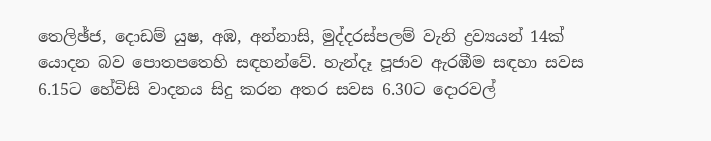තෙලිඡ්ජ, දොඩම් යුෂ, අඹ, අන්නාසි, මුද්දරස්පලම් වැනි ද්‍රව්‍යයන් 14ක් යොදන බව පොතපතෙහි සඳහන්වේ. හැන්දෑ පූජාව ඇරඹීම සඳහා සවස 6.15ට හේවිසි වාදනය සිදු කරන අතර සවස 6.30ට දොරවල්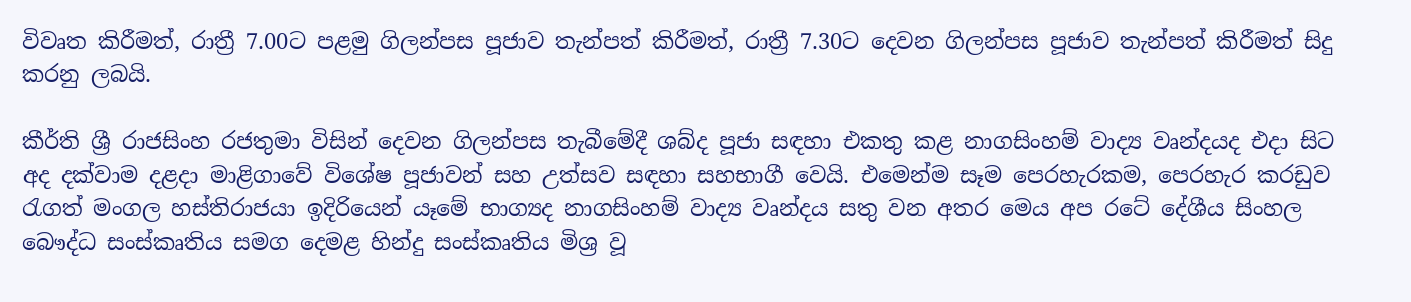විවෘත කිරීමත්, රාත්‍රී 7.00ට පළමු ගිලන්පස පූජාව තැන්පත් කිරීමත්, රාත්‍රී 7.30ට දෙවන ගිලන්පස පූජාව තැන්පත් කිරීමත් සිදු කරනු ලබයි.

කීර්ති ශ්‍රී රාජසිංහ රජතුමා විසින් දෙවන ගිලන්පස තැබීමේදී ශබ්ද පූජා සඳහා එකතු කළ නාගසිංහම් වාද්‍ය වෘන්දයද එදා සිට අද දක්වාම දළදා මාළිගාවේ විශේෂ පූජාවන් සහ උත්සව සඳහා සහභාගී වෙයි. එමෙන්ම සෑම පෙරහැරකම, පෙරහැර කරඩුව රැගත් මංගල හස්තිරාජයා ඉදිරියෙන් යෑමේ භාග්‍යද නාගසිංහම් වාද්‍ය වෘන්දය සතු වන අතර මෙය අප රටේ දේශීය සිංහල බෞද්ධ සංස්කෘතිය සමග දෙමළ හින්දු සංස්කෘතිය මිශ්‍ර වූ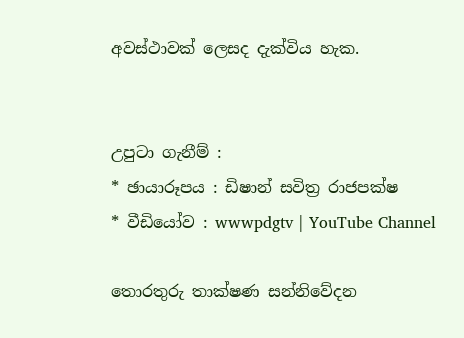අවස්ථාවක් ලෙසද දැක්විය හැක.


උපුටා ගැනීම් :
* ඡායාරූපය : ඩිෂාන් සවිත්‍ර රාජපක්ෂ
* වීඩියෝව : wwwpdgtv | YouTube Channel

තොරතුරු තාක්ෂණ සන්නිවේදන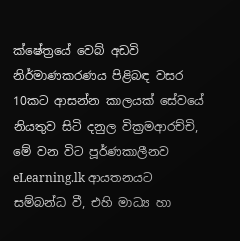ක්ෂේත්‍රයේ වෙබ් අඩවි නිර්මාණකරණය පිළිබඳ වසර 10කට ආසන්න කාලයක් සේවයේ නියතුව සිටි දනුල වික්‍රමආරච්චි, මේ වන විට පූර්ණකාලීනව eLearning.lk ආයතනයට සම්බන්ධ වී, එහි මාධ්‍ය හා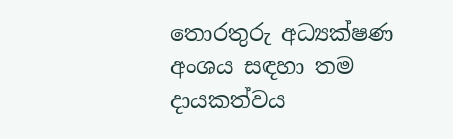තොරතුරු අධ්‍යක්ෂණ අංශය සඳහා තම දායකත්වය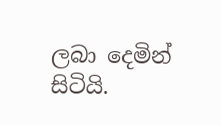ලබා දෙමින් සිටියි.